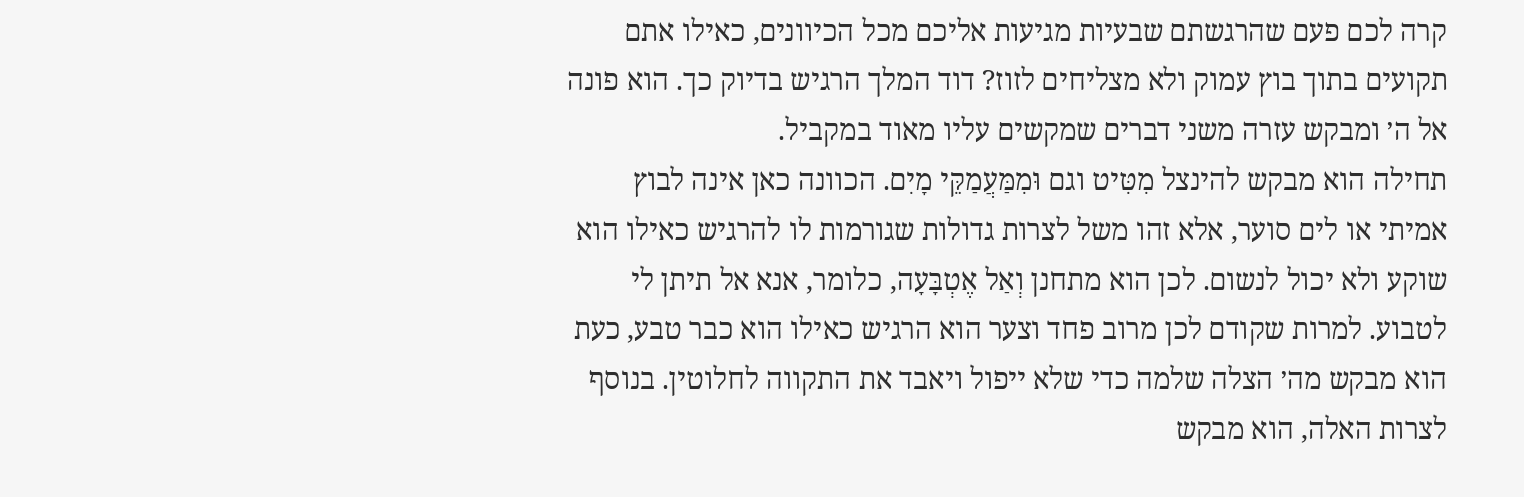קרה לכם פעם שהרגשתם שבעיות מגיעות אליכם מכל הכיוונים, כאילו אתם תקועים בתוך בוץ עמוק ולא מצליחים לזוז? דוד המלך הרגיש בדיוק כך. הוא פונה אל ה׳ ומבקש עזרה משני דברים שמקשים עליו מאוד במקביל.
תחילה הוא מבקש להינצל מִטִּיט וגם וּמִמַּעֲמַקֵּי מָיִם. הכוונה כאן אינה לבוץ אמיתי או לים סוער, אלא זהו משל לצרות גדולות שגורמות לו להרגיש כאילו הוא שוקע ולא יכול לנשום. לכן הוא מתחנן וְאַל אֶטְבָּעָה, כלומר, אנא אל תיתן לי לטבוע. למרות שקודם לכן מרוב פחד וצער הוא הרגיש כאילו הוא כבר טבע, כעת הוא מבקש מה׳ הצלה שלמה כדי שלא ייפול ויאבד את התקווה לחלוטין. בנוסף לצרות האלה, הוא מבקש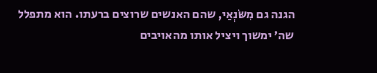הגנה גם מִשֹּׂנְאַי, שהם האנשים שרוצים ברעתו. הוא מתפלל שה׳ ימשוך ויציל אותו מהאויבים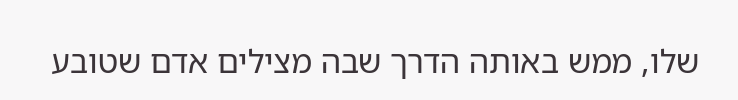שלו, ממש באותה הדרך שבה מצילים אדם שטובע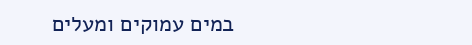במים עמוקים ומעלים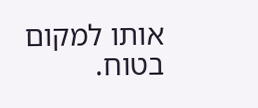אותו למקום בטוח.